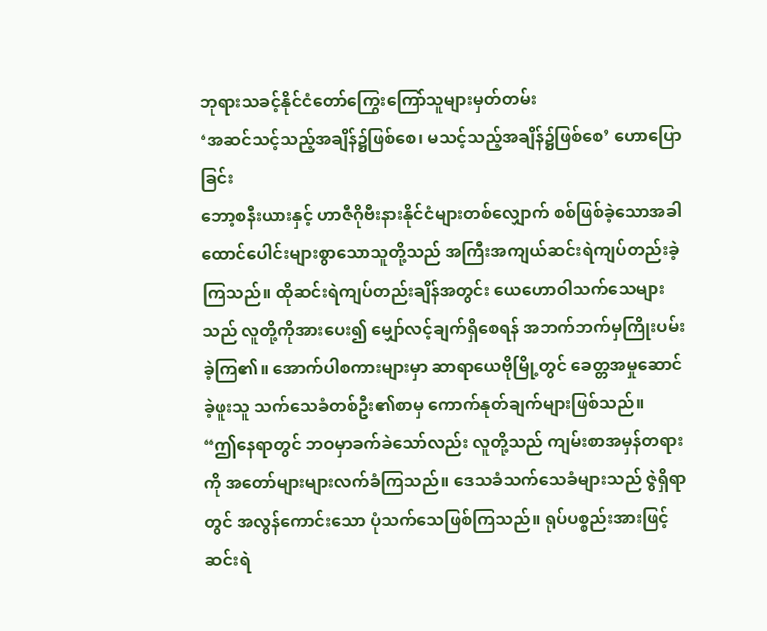ဘုရားသခင့်နိုင်ငံတော်ကြွေးကြော်သူများမှတ်တမ်း
‘အဆင်သင့်သည့်အချိန်၌ဖြစ်စေ၊ မသင့်သည့်အချိန်၌ဖြစ်စေ’ ဟောပြောခြင်း
ဘော့စနီးယားနှင့် ဟာဇီဂိုဗီးနားနိုင်ငံများတစ်လျှောက် စစ်ဖြစ်ခဲ့သောအခါ ထောင်ပေါင်းများစွာသောသူတို့သည် အကြီးအကျယ်ဆင်းရဲကျပ်တည်းခဲ့ကြသည်။ ထိုဆင်းရဲကျပ်တည်းချိန်အတွင်း ယေဟောဝါသက်သေများသည် လူတို့ကိုအားပေး၍ မျှော်လင့်ချက်ရှိစေရန် အဘက်ဘက်မှကြိုးပမ်းခဲ့ကြ၏။ အောက်ပါစကားများမှာ ဆာရာယေဗိုမြို့တွင် ခေတ္တအမှုဆောင်ခဲ့ဖူးသူ သက်သေခံတစ်ဦး၏စာမှ ကောက်နုတ်ချက်များဖြစ်သည်။
“ဤနေရာတွင် ဘဝမှာခက်ခဲသော်လည်း လူတို့သည် ကျမ်းစာအမှန်တရားကို အတော်များများလက်ခံကြသည်။ ဒေသခံသက်သေခံများသည် ဇွဲရှိရာတွင် အလွန်ကောင်းသော ပုံသက်သေဖြစ်ကြသည်။ ရုပ်ပစ္စည်းအားဖြင့် ဆင်းရဲ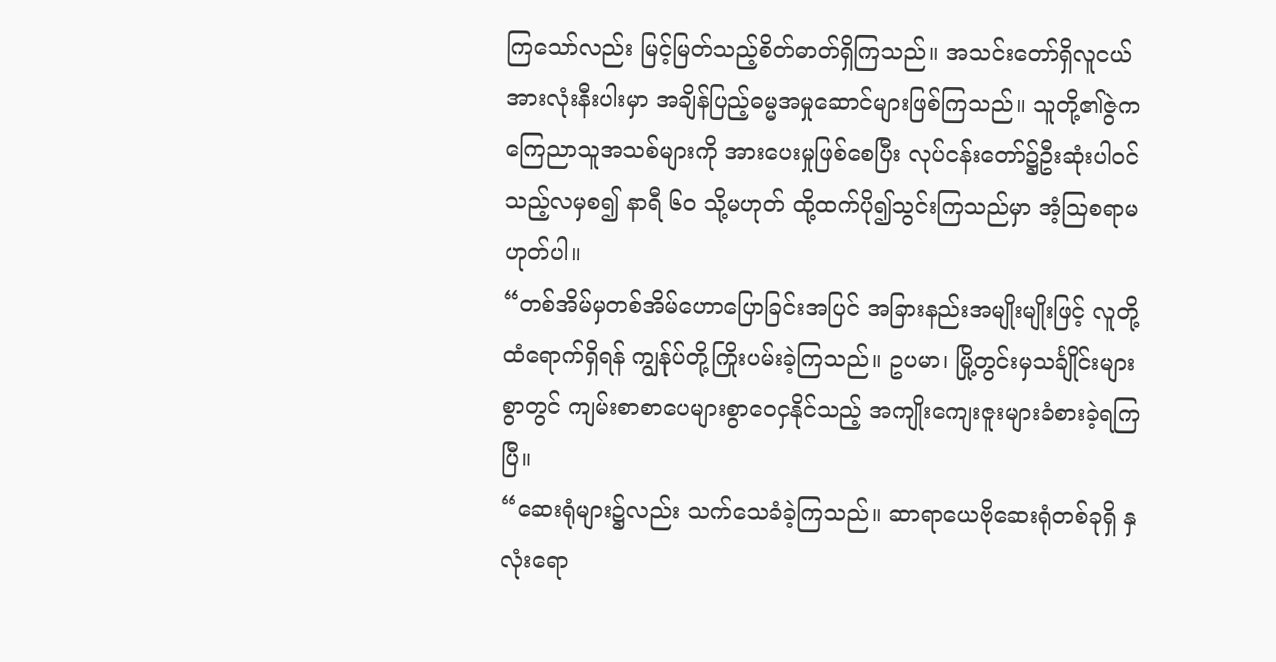ကြသော်လည်း မြင့်မြတ်သည့်စိတ်ဓာတ်ရှိကြသည်။ အသင်းတော်ရှိလူငယ်အားလုံးနီးပါးမှာ အချိန်ပြည့်ဓမ္မအမှုဆောင်များဖြစ်ကြသည်။ သူတို့၏ဇွဲက ကြေညာသူအသစ်များကို အားပေးမှုဖြစ်စေပြီး လုပ်ငန်းတော်၌ဦးဆုံးပါဝင်သည့်လမှစ၍ နာရီ ၆၀ သို့မဟုတ် ထို့ထက်ပို၍သွင်းကြသည်မှာ အံ့ဩစရာမဟုတ်ပါ။
“တစ်အိမ်မှတစ်အိမ်ဟောပြောခြင်းအပြင် အခြားနည်းအမျိုးမျိုးဖြင့် လူတို့ထံရောက်ရှိရန် ကျွန်ုပ်တို့ကြိုးပမ်းခဲ့ကြသည်။ ဥပမာ၊ မြို့တွင်းမှသင်္ချိုင်းများစွာတွင် ကျမ်းစာစာပေများစွာဝေငှနိုင်သည့် အကျိုးကျေးဇူးများခံစားခဲ့ရကြပြီ။
“ဆေးရုံများ၌လည်း သက်သေခံခဲ့ကြသည်။ ဆာရာယေဗိုဆေးရုံတစ်ခုရှိ နှလုံးရော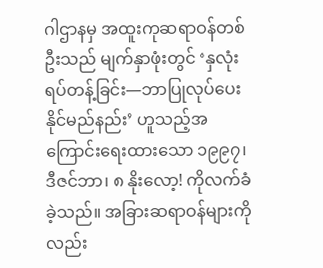ဂါဌာနမှ အထူးကုဆရာဝန်တစ်ဦးသည် မျက်နှာဖုံးတွင် ‘နှလုံးရပ်တန့်ခြင်း—ဘာပြုလုပ်ပေးနိုင်မည်နည်း’ ဟူသည့်အကြောင်းရေးထားသော ၁၉၉၇၊ ဒီဇင်ဘာ၊ ၈ နိုးလော့! ကိုလက်ခံခဲ့သည်။ အခြားဆရာဝန်များကိုလည်း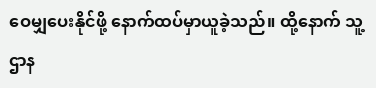ဝေမျှပေးနိုင်ဖို့ နောက်ထပ်မှာယူခဲ့သည်။ ထို့နောက် သူ့ ဌာန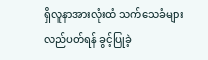ရှိလူနာအားလုံးထံ သက်သေခံများလည်ပတ်ရန် ခွင့်ပြုခဲ့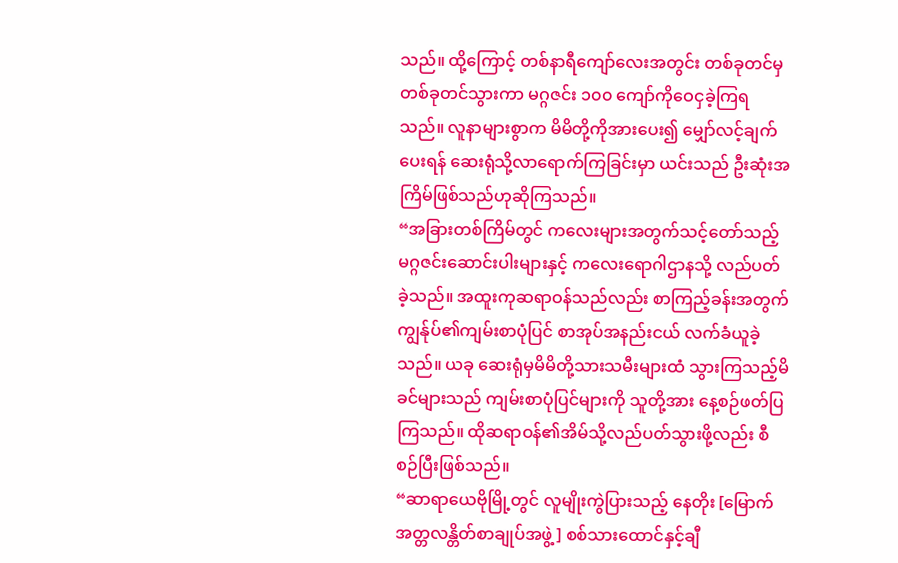သည်။ ထို့ကြောင့် တစ်နာရီကျော်လေးအတွင်း တစ်ခုတင်မှတစ်ခုတင်သွားကာ မဂ္ဂဇင်း ၁၀၀ ကျော်ကိုဝေငှခဲ့ကြရသည်။ လူနာများစွာက မိမိတို့ကိုအားပေး၍ မျှော်လင့်ချက်ပေးရန် ဆေးရုံသို့လာရောက်ကြခြင်းမှာ ယင်းသည် ဦးဆုံးအကြိမ်ဖြစ်သည်ဟုဆိုကြသည်။
“အခြားတစ်ကြိမ်တွင် ကလေးများအတွက်သင့်တော်သည့် မဂ္ဂဇင်းဆောင်းပါးများနှင့် ကလေးရောဂါဌာနသို့ လည်ပတ်ခဲ့သည်။ အထူးကုဆရာဝန်သည်လည်း စာကြည့်ခန်းအတွက် ကျွန်ုပ်၏ကျမ်းစာပုံပြင် စာအုပ်အနည်းငယ် လက်ခံယူခဲ့သည်။ ယခု ဆေးရုံမှမိမိတို့သားသမီးများထံ သွားကြသည့်မိခင်များသည် ကျမ်းစာပုံပြင်များကို သူတို့အား နေ့စဉ်ဖတ်ပြကြသည်။ ထိုဆရာဝန်၏အိမ်သို့လည်ပတ်သွားဖို့လည်း စီစဉ်ပြီးဖြစ်သည်။
“ဆာရာယေဗိုမြို့တွင် လူမျိုးကွဲပြားသည့် နေတိုး [မြောက်အတ္တလန္တိတ်စာချုပ်အဖွဲ့ ] စစ်သားထောင်နှင့်ချီ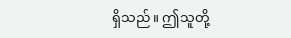ရှိသည်။ ဤသူတို့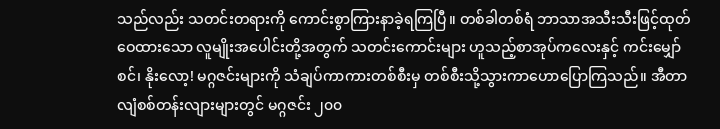သည်လည်း သတင်းတရားကို ကောင်းစွာကြားနာခဲ့ရကြပြီ။ တစ်ခါတစ်ရံ ဘာသာအသီးသီးဖြင့်ထုတ်ဝေထားသော လူမျိုးအပေါင်းတို့အတွက် သတင်းကောင်းများ ဟူသည့်စာအုပ်ကလေးနှင့် ကင်းမျှော်စင်၊ နိုးလော့! မဂ္ဂဇင်းများကို သံချပ်ကာကားတစ်စီးမှ တစ်စီးသို့သွားကာဟောပြောကြသည်။ အီတာလျံစစ်တန်းလျားများတွင် မဂ္ဂဇင်း ၂၀၀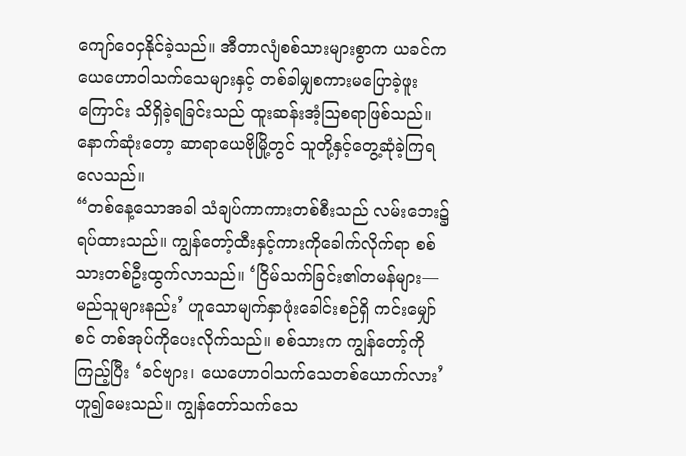ကျော်ဝေငှနိုင်ခဲ့သည်။ အီတာလျံစစ်သားများစွာက ယခင်က ယေဟောဝါသက်သေများနှင့် တစ်ခါမျှစကားမပြောခဲ့ဖူးကြောင်း သိရှိခဲ့ရခြင်းသည် ထူးဆန်းအံ့သြစရာဖြစ်သည်။ နောက်ဆုံးတော့ ဆာရာယေဗိုမြို့တွင် သူတို့နှင့်တွေ့ဆုံခဲ့ကြရလေသည်။
“တစ်နေ့သောအခါ သံချပ်ကာကားတစ်စီးသည် လမ်းဘေး၌ရပ်ထားသည်။ ကျွန်တော့်ထီးနှင့်ကားကိုခေါက်လိုက်ရာ စစ်သားတစ်ဦးထွက်လာသည်။ ‘ငြိမ်သက်ခြင်း၏တမန်များ—မည်သူများနည်း’ ဟူသောမျက်နှာဖုံးခေါင်းစဉ်ရှိ ကင်းမျှော်စင် တစ်အုပ်ကိုပေးလိုက်သည်။ စစ်သားက ကျွန်တော့်ကိုကြည့်ပြီး ‘ခင်ဗျား၊ ယေဟောဝါသက်သေတစ်ယောက်လား’ ဟူ၍မေးသည်။ ကျွန်တော်သက်သေ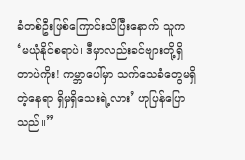ခံတစ်ဦးဖြစ်ကြောင်းသိပြီးနောက် သူက ‘မယုံနိုင်စရာပဲ၊ ဒီမှာလည်းခင်ဗျားတို့ရှိတာပဲကိုး! ကမ္ဘာပေါ်မှာ သက်သေခံတွေမရှိတဲ့နေရာ ရှိမှရှိသေးရဲ့လား’ ဟုပြန်ပြောသည်။”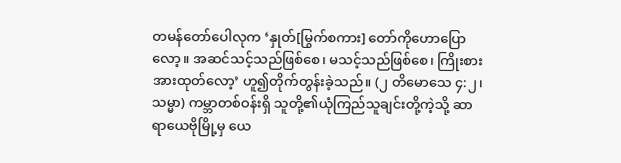တမန်တော်ပေါလုက ‘နှုတ်[မြွက်စကား] တော်ကိုဟောပြောလော့။ အဆင်သင့်သည်ဖြစ်စေ၊ မသင့်သည်ဖြစ်စေ၊ ကြိုးစားအားထုတ်လော့’ ဟူ၍တိုက်တွန်းခဲ့သည်။ (၂ တိမောသေ ၄:၂၊ သမ္မာ) ကမ္ဘာတစ်ဝန်းရှိ သူတို့၏ယုံကြည်သူချင်းတို့ကဲ့သို့ ဆာရာယေဗိုမြို့မှ ယေ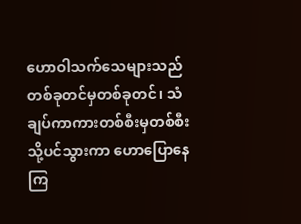ဟောဝါသက်သေများသည် တစ်ခုတင်မှတစ်ခုတင်၊ သံချပ်ကာကားတစ်စီးမှတစ်စီးသို့ပင်သွားကာ ဟောပြောနေကြ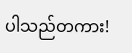ပါသည်တကား!